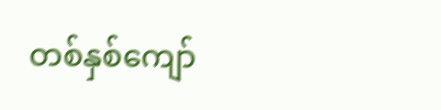တစ်နှစ်ကျော်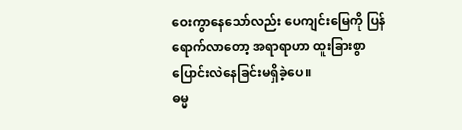ဝေးကွာနေသော်လည်း ပေကျင်းမြေကို ပြန်ရောက်လာတော့ အရာရာဟာ ထူးခြားစွာပြောင်းလဲနေခြင်းမရှိခဲ့ပေ။
ဓမ္မ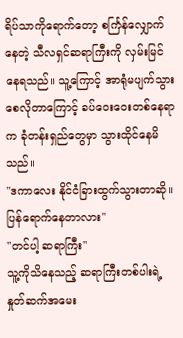ရိပ်သာကိုရောက်တော့ စင်္ကြန်လျှောက်နေတဲ့ သီလရှင်ဆရာကြီးကို လှမ်းမြင်နေရသည်။ သူ့ကြောင့် အာရုံမပျက်သွားစေလိုတာကြောင့် ခပ်ဝေးဝေးတစ်နေရာက ခုံတန်းရှည်တွေမှာ သွားထိုင်နေမိသည်။
"ဒကာလေး နိုင်ငံခြားထွက်သွားတာဆို။ ပြန်ရောက်နေတာလား"
"တင်ပါ့ ဆရာကြီး"
သူ့ကိုသိနေသည့် ဆရာကြီးတစ်ပါးရဲ့နှုတ်ဆက်အမေး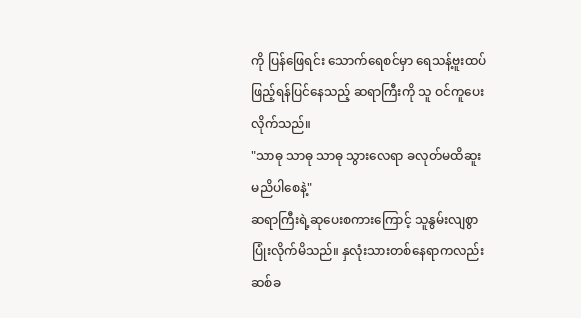ကို ပြန်ဖြေရင်း သောက်ရေစင်မှာ ရေသန့်ဗူးထပ်ဖြည့်ရန်ပြင်နေသည့် ဆရာကြီးကို သူ ဝင်ကူပေးလိုက်သည်။
"သာဓု သာဓု သာဓု သွားလေရာ ခလုတ်မထိဆူးမညိပါစေနဲ့"
ဆရာကြီးရဲ့ဆုပေးစကားကြောင့် သူနွမ်းလျစွာပြုံးလိုက်မိသည်။ နှလုံးသားတစ်နေရာကလည်း ဆစ်ခ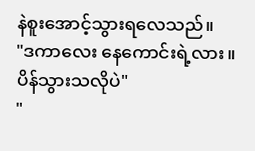နဲစူးအောင့်သွားရလေသည်။
"ဒကာလေး နေကောင်းရဲ့လား။ ပိန်သွားသလိုပဲ"
"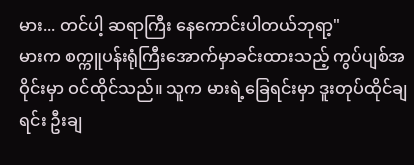မား... တင်ပါ့ ဆရာကြီး နေကောင်းပါတယ်ဘုရာ့"
မားက စက္ကူပန်းရုံကြီးအောက်မှာခင်းထားသည့် ကွပ်ပျစ်အဝိုင်းမှာ ဝင်ထိုင်သည်။ သူက မားရဲ့ခြေရင်းမှာ ဒူးတုပ်ထိုင်ချရင်း ဦးချ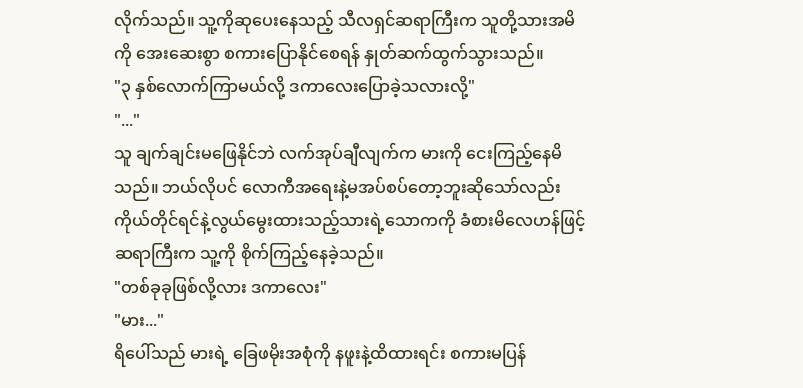လိုက်သည်။ သူ့ကိုဆုပေးနေသည့် သီလရှင်ဆရာကြီးက သူတို့သားအမိကို အေးဆေးစွာ စကားပြောနိုင်စေရန် နှုတ်ဆက်ထွက်သွားသည်။
"၃ နှစ်လောက်ကြာမယ်လို့ ဒကာလေးပြောခဲ့သလားလို့"
"..."
သူ ချက်ချင်းမဖြေနိုင်ဘဲ လက်အုပ်ချီလျက်က မားကို ငေးကြည့်နေမိသည်။ ဘယ်လိုပင် လောကီအရေးနဲ့မအပ်စပ်တော့ဘူးဆိုသော်လည်း ကိုယ်တိုင်ရင်နဲ့လွယ်မွေးထားသည့်သားရဲ့သောကကို ခံစားမိလေဟန်ဖြင့် ဆရာကြီးက သူ့ကို စိုက်ကြည့်နေခဲ့သည်။
"တစ်ခုခုဖြစ်လို့လား ဒကာလေး"
"မား..."
ရိပေါ်သည် မားရဲ့ ခြေဖမိုးအစုံကို နဖူးနဲ့ထိထားရင်း စကားမပြန်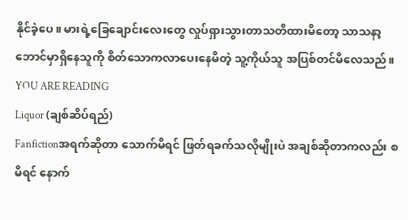နိုင်ခဲ့ပေ။ မားရဲ့ခြေချောင်းလေးတွေ လှုပ်ရှားသွားတာသတိထားမိတော့ သာသနာ့ဘောင်မှာရှိနေသူကို စိတ်သောကလာပေးနေမိတဲ့ သူ့ကိုယ်သူ အပြစ်တင်မိလေသည်။
YOU ARE READING
Liquor (ချစ်ဆိပ်ရည်)
Fanfictionအရက်ဆိုတာ သောက်မိရင် ဖြတ်ရခက်သလိုမျိုးပဲ အချစ်ဆိုတာကလည်း စ မိရင် နောက်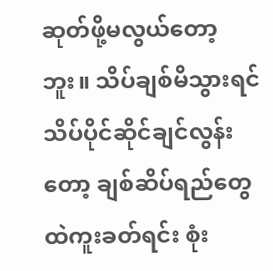ဆုတ်ဖို့မလွယ်တော့ဘူး။ သိပ်ချစ်မိသွားရင် သိပ်ပိုင်ဆိုင်ချင်လွန်းတော့ ချစ်ဆိပ်ရည်တွေထဲကူးခတ်ရင်း စုံး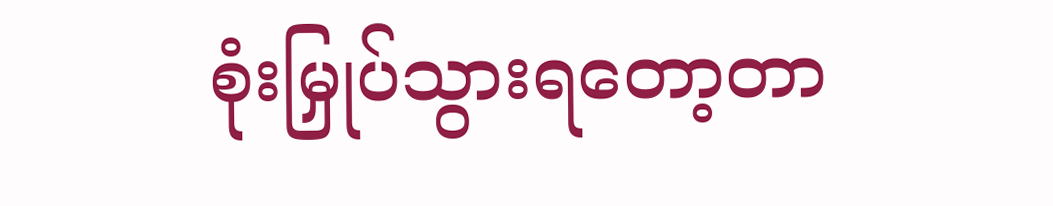စုံးမြှုပ်သွားရတော့တာ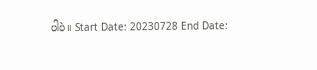ပါပဲ။ Start Date: 20230728 End Date: